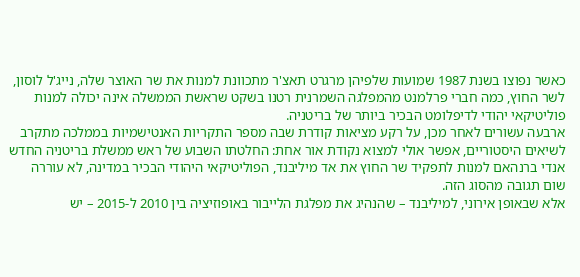כאשר נפוצו בשנת 1987 שמועות שלפיהן מרגרט תאצ'ר מתכוונת למנות את שר האוצר שלה, נייג'ל לוסון, לשר החוץ, כמה חברי פרלמנט מהמפלגה השמרנית רטנו בשקט שראשת הממשלה אינה יכולה למנות פוליטיקאי יהודי לדיפלומט הבכיר ביותר של בריטניה.
ארבעה עשורים לאחר מכן, על רקע מציאות קודרת שבה מספר התקריות האנטישמיות בממלכה מתקרב לשיאים היסטוריים, אפשר אולי למצוא נקודת אור אחת: החלטתו השבוע של ראש ממשלת בריטניה החדש אנדי ברנהאם למנות לתפקיד שר החוץ את אד מיליבנד, הפוליטיקאי היהודי הבכיר במדינה, לא עוררה שום תגובה מהסוג הזה.
אלא שבאופן אירוני, למיליבנד – שהנהיג את מפלגת הלייבור באופוזיציה בין 2010 ל-2015 – יש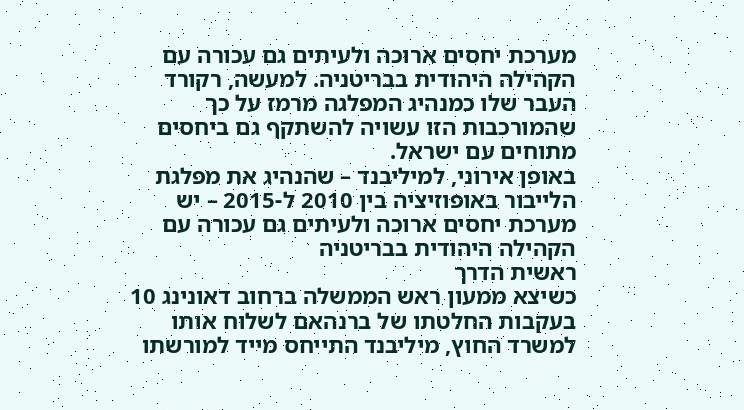מערכת יחסים ארוכה ולעיתים גם עכורה עם הקהילה היהודית בבריטניה. למעשה, רקורד העבר שלו כמנהיג המפלגה מרמז על כך שהמורכבות הזו עשויה להשתקף גם ביחסים מתוחים עם ישראל.
באופן אירוני, למיליבנד – שהנהיג את מפלגת הלייבור באופוזיציה בין 2010 ל-2015 – יש מערכת יחסים ארוכה ולעיתים גם עכורה עם הקהילה היהודית בבריטניה
ראשית הדרך
כשיצא ממעון ראש הממשלה ברחוב דאונינג 10 בעקבות החלטתו של ברנהאם לשלוח אותו למשרד החוץ, מיליבנד התייחס מייד למורשתו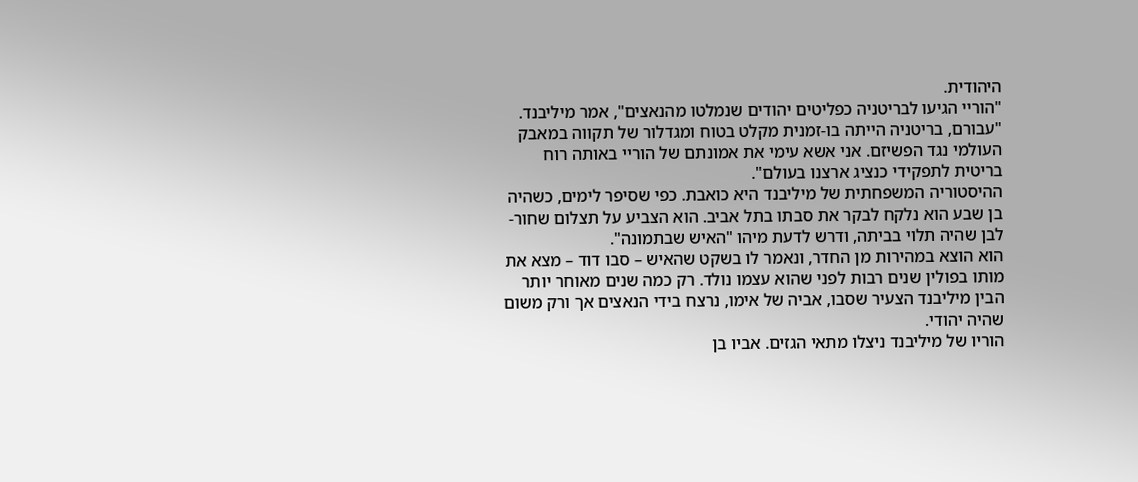היהודית.
"הוריי הגיעו לבריטניה כפליטים יהודים שנמלטו מהנאצים", אמר מיליבנד. "עבורם, בריטניה הייתה בו-זמנית מקלט בטוח ומגדלור של תקווה במאבק העולמי נגד הפשיזם. אני אשא עימי את אמונתם של הוריי באותה רוח בריטית לתפקידי כנציג ארצנו בעולם".
ההיסטוריה המשפחתית של מיליבנד היא כואבת. כפי שסיפר לימים, כשהיה בן שבע הוא נלקח לבקר את סבתו בתל אביב. הוא הצביע על תצלום שחור-לבן שהיה תלוי בביתה, ודרש לדעת מיהו "האיש שבתמונה".
הוא הוצא במהירות מן החדר, ונאמר לו בשקט שהאיש – סבו דוד – מצא את מותו בפולין שנים רבות לפני שהוא עצמו נולד. רק כמה שנים מאוחר יותר הבין מיליבנד הצעיר שסבו, אביה של אימו, נרצח בידי הנאצים אך ורק משום שהיה יהודי.
הוריו של מיליבנד ניצלו מתאי הגזים. אביו בן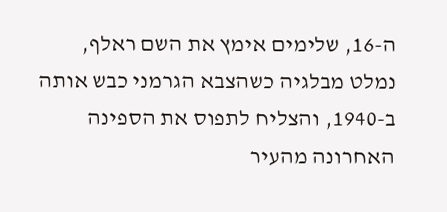ה-16, שלימים אימץ את השם ראלף, נמלט מבלגיה כשהצבא הגרמני כבש אותה ב-1940, והצליח לתפוס את הספינה האחרונה מהעיר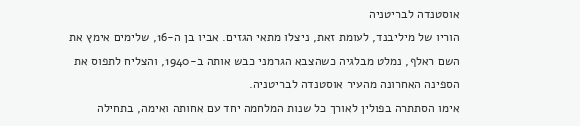אוסטנדה לבריטניה
הוריו של מיליבנד, לעומת זאת, ניצלו מתאי הגזים. אביו בן ה-16, שלימים אימץ את השם ראלף, נמלט מבלגיה כשהצבא הגרמני כבש אותה ב-1940, והצליח לתפוס את הספינה האחרונה מהעיר אוסטנדה לבריטניה.
אימו הסתתרה בפולין לאורך כל שנות המלחמה יחד עם אחותה ואימה, בתחילה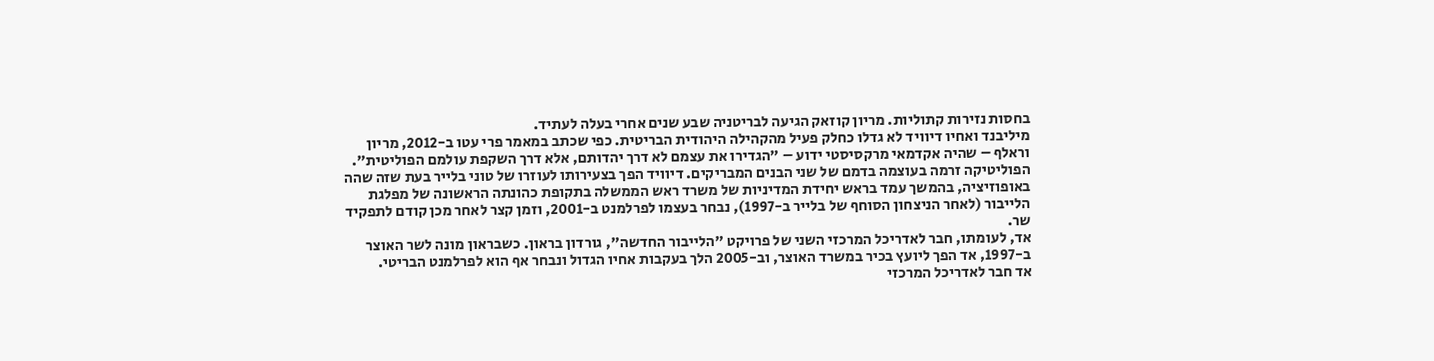בחסות נזירות קתוליות. מריון קוזאק הגיעה לבריטניה שבע שנים אחרי בעלה לעתיד.
מיליבנד ואחיו דיוויד לא גדלו כחלק פעיל מהקהילה היהודית הבריטית. כפי שכתב במאמר פרי עטו ב-2012, מריון וראלף – שהיה אקדמאי מרקסיסטי ידוע – "הגדירו את עצמם לא דרך יהדותם, אלא דרך השקפת עולמם הפוליטית".
הפוליטיקה זרמה בעוצמה בדמם של שני הבנים המבריקים. דיוויד הפך בצעירותו לעוזרו של טוני בלייר בעת שזה שהה באופוזיציה, בהמשך עמד בראש יחידת המדיניות של משרד ראש הממשלה בתקופת כהונתה הראשונה של מפלגת הלייבור (לאחר הניצחון הסוחף של בלייר ב-1997), נבחר בעצמו לפרלמנט ב-2001, וזמן קצר לאחר מכן קודם לתפקיד שר.
אד, לעומתו, חבר לאדריכל המרכזי השני של פרויקט "הלייבור החדשה", גורדון בראון. כשבראון מונה לשר האוצר ב-1997, אד הפך ליועץ בכיר במשרד האוצר, וב-2005 הלך בעקבות אחיו הגדול ונבחר אף הוא לפרלמנט הבריטי.
אד חבר לאדריכל המרכזי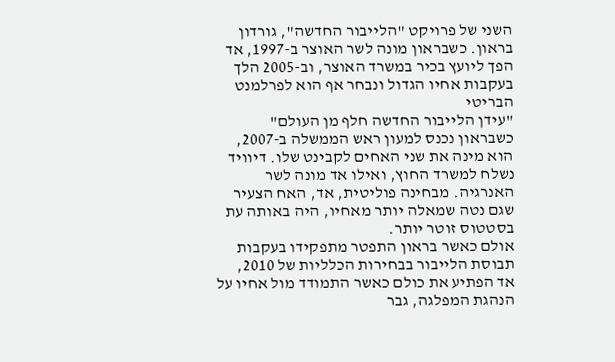השני של פרויקט "הלייבור החדשה", גורדון בראון. כשבראון מונה לשר האוצר ב-1997, אד הפך ליועץ בכיר במשרד האוצר, וב-2005 הלך בעקבות אחיו הגדול ונבחר אף הוא לפרלמנט הבריטי
"עידן הלייבור החדשה חלף מן העולם"
כשבראון נכנס למעון ראש הממשלה ב-2007, הוא מינה את שני האחים לקבינט שלו. דיוויד נשלח למשרד החוץ, ואילו אד מונה לשר האנרגיה. מבחינה פוליטית, אד, האח הצעיר שגם נטה שמאלה יותר מאחיו, היה באותה עת בסטטוס זוטר יותר.
אולם כאשר בראון התפטר מתפקידו בעקבות תבוסת הלייבור בבחירות הכלליות של 2010, אד הפתיע את כולם כאשר התמודד מול אחיו על הנהגת המפלגה, גבר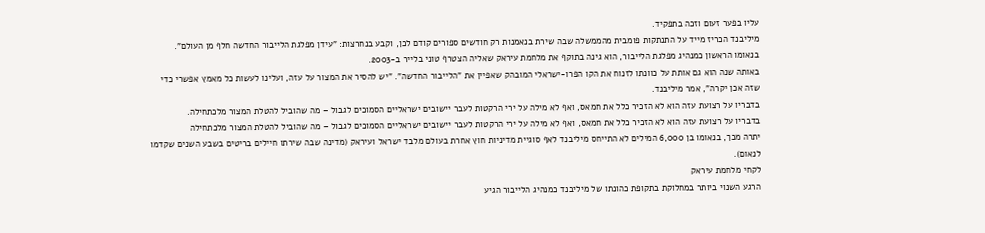עליו בפער זעום וזכה בתפקיד.
מיליבנד הכריז מייד על התנתקות פומבית מהממשלה שבה שירת בנאמנות רק חודשים ספורים קודם לכן, וקבע בנחרצות: "עידן מפלגת הלייבור החדשה חלף מן העולם". בנאומו הראשון כמנהיג מפלגת הלייבור, הוא גינה בתוקף את מלחמת עיראק שאליה הצטרף טוני בלייר ב-2003.
באותה שנה הוא גם אותת על כוונתו לזנוח את הקו הפרו-ישראלי המובהק שאפיין את "הלייבור החדשה". "יש להסיר את המצור על עזה, ועלינו לעשות כל מאמץ אפשרי כדי שזה אכן יקרה", אמר מיליבנד.
בדבריו על רצועת עזה הוא לא הזכיר כלל את חמאס, ואף לא מילה על ירי הרקטות לעבר יישובים ישראליים הסמוכים לגבול – מה שהוביל להטלת המצור מלכתחילה.
בדבריו על רצועת עזה הוא לא הזכיר כלל את חמאס, ואף לא מילה על ירי הרקטות לעבר יישובים ישראליים הסמוכים לגבול – מה שהוביל להטלת המצור מלכתחילה
יתרה מכך, בנאומו בן 6,000 המילים לא התייחס מיליבנד לאף סוגיית מדיניות חוץ אחרת בעולם מלבד ישראל ועיראק (מדינה שבה שירתו חיילים בריטים בשבע השנים שקדמו לנאום).
לקחי מלחמת עיראק
הרגע השנוי ביותר במחלוקת בתקופת כהונתו של מיליבנד כמנהיג הלייבור הגיע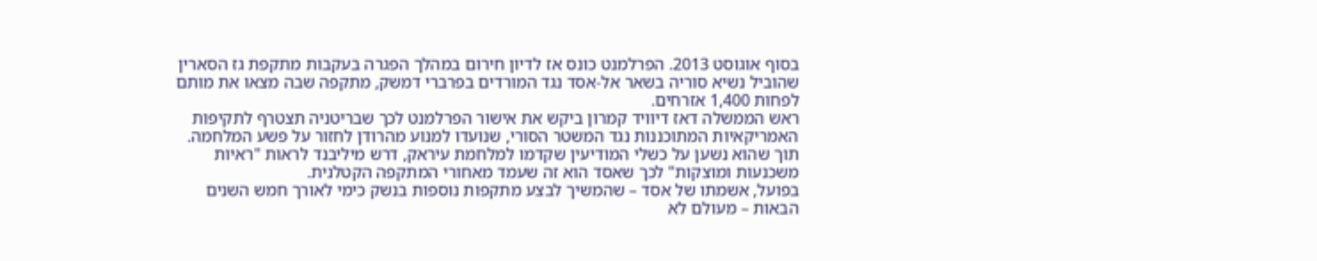בסוף אוגוסט 2013. הפרלמנט כונס אז לדיון חירום במהלך הפגרה בעקבות מתקפת גז הסארין שהוביל נשיא סוריה בשאר אל-אסד נגד המורדים בפרברי דמשק, מתקפה שבה מצאו את מותם לפחות 1,400 אזרחים.
ראש הממשלה דאז דיוויד קמרון ביקש את אישור הפרלמנט לכך שבריטניה תצטרף לתקיפות האמריקאיות המתוכננות נגד המשטר הסורי, שנועדו למנוע מהרודן לחזור על פשע המלחמה. תוך שהוא נשען על כשלי המודיעין שקדמו למלחמת עיראק, דרש מיליבנד לראות "ראיות משכנעות ומוצקות" לכך שאסד הוא זה שעמד מאחורי המתקפה הקטלנית.
בפועל, אשמתו של אסד – שהמשיך לבצע מתקפות נוספות בנשק כימי לאורך חמש השנים הבאות – מעולם לא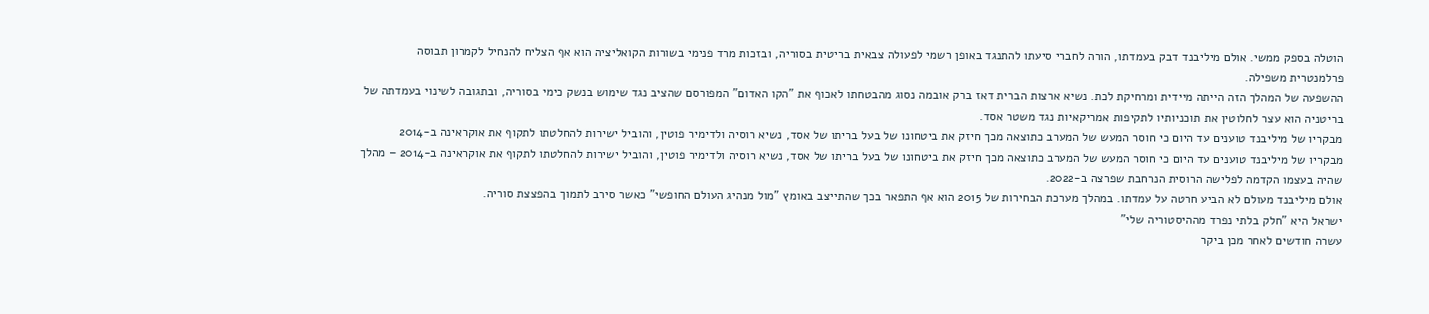הוטלה בספק ממשי. אולם מיליבנד דבק בעמדתו, הורה לחברי סיעתו להתנגד באופן רשמי לפעולה צבאית בריטית בסוריה, ובזכות מרד פנימי בשורות הקואליציה הוא אף הצליח להנחיל לקמרון תבוסה פרלמנטרית משפילה.
ההשפעה של המהלך הזה הייתה מיידית ומרחיקת לכת. נשיא ארצות הברית דאז ברק אובמה נסוג מהבטחתו לאכוף את "הקו האדום" המפורסם שהציב נגד שימוש בנשק כימי בסוריה, ובתגובה לשינוי בעמדתה של בריטניה הוא עצר לחלוטין את תוכניותיו לתקיפות אמריקאיות נגד משטר אסד.
מבקריו של מיליבנד טוענים עד היום כי חוסר המעש של המערב כתוצאה מכך חיזק את ביטחונו של בעל בריתו של אסד, נשיא רוסיה ולדימיר פוטין, והוביל ישירות להחלטתו לתקוף את אוקראינה ב-2014
מבקריו של מיליבנד טוענים עד היום כי חוסר המעש של המערב כתוצאה מכך חיזק את ביטחונו של בעל בריתו של אסד, נשיא רוסיה ולדימיר פוטין, והוביל ישירות להחלטתו לתקוף את אוקראינה ב-2014 – מהלך שהיה בעצמו הקדמה לפלישה הרוסית הנרחבת שפרצה ב-2022.
אולם מיליבנד מעולם לא הביע חרטה על עמדתו. במהלך מערכת הבחירות של 2015 הוא אף התפאר בכך שהתייצב באומץ "מול מנהיג העולם החופשי" כאשר סירב לתמוך בהפצצת סוריה.
ישראל היא "חלק בלתי נפרד מההיסטוריה שלי"
עשרה חודשים לאחר מכן ביקר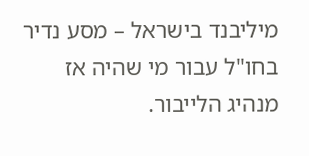מיליבנד בישראל – מסע נדיר בחו"ל עבור מי שהיה אז מנהיג הלייבור.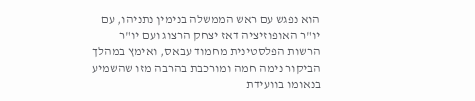הוא נפגש עם ראש הממשלה בנימין נתניהו, עם יו"ר האופוזיציה דאז יצחק הרצוג ועם יו"ר הרשות הפלסטינית מחמוד עבאס, ואימץ במהלך הביקור נימה חמה ומורכבת בהרבה מזו שהשמיע בנאומו בוועידת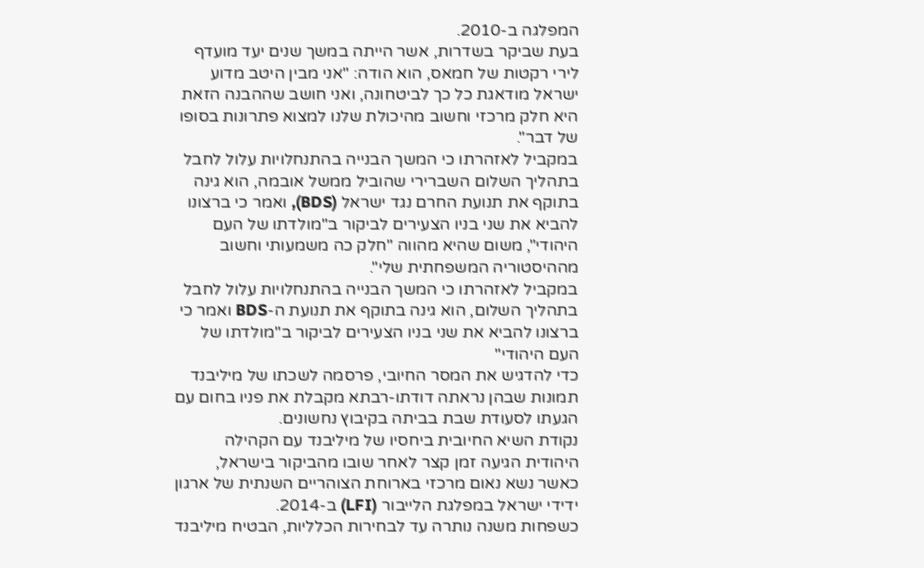המפלגה ב-2010.
בעת שביקר בשדרות, אשר הייתה במשך שנים יעד מועדף לירי רקטות של חמאס, הוא הודה: "אני מבין היטב מדוע ישראל מודאגת כל כך לביטחונה, ואני חושב שההבנה הזאת היא חלק מרכזי וחשוב מהיכולת שלנו למצוא פתרונות בסופו של דבר".
במקביל לאזהרתו כי המשך הבנייה בהתנחלויות עלול לחבל בתהליך השלום השברירי שהוביל ממשל אובמה, הוא גינה בתוקף את תנועת החרם נגד ישראל (BDS), ואמר כי ברצונו להביא את שני בניו הצעירים לביקור ב"מולדתו של העם היהודי", משום שהיא מהווה "חלק כה משמעותי וחשוב מההיסטוריה המשפחתית שלי".
במקביל לאזהרתו כי המשך הבנייה בהתנחלויות עלול לחבל בתהליך השלום, הוא גינה בתוקף את תנועת ה-BDS ואמר כי ברצונו להביא את שני בניו הצעירים לביקור ב"מולדתו של העם היהודי"
כדי להדגיש את המסר החיובי, פרסמה לשכתו של מיליבנד תמונות שבהן נראתה דודתו-רבתא מקבלת את פניו בחום עם הגעתו לסעודת שבת בביתה בקיבוץ נחשונים.
נקודת השיא החיובית ביחסיו של מיליבנד עם הקהילה היהודית הגיעה זמן קצר לאחר שובו מהביקור בישראל, כאשר נשא נאום מרכזי בארוחת הצוהריים השנתית של ארגון ידידי ישראל במפלגת הלייבור (LFI) ב-2014.
כשפחות משנה נותרה עד לבחירות הכלליות, הבטיח מיליבנד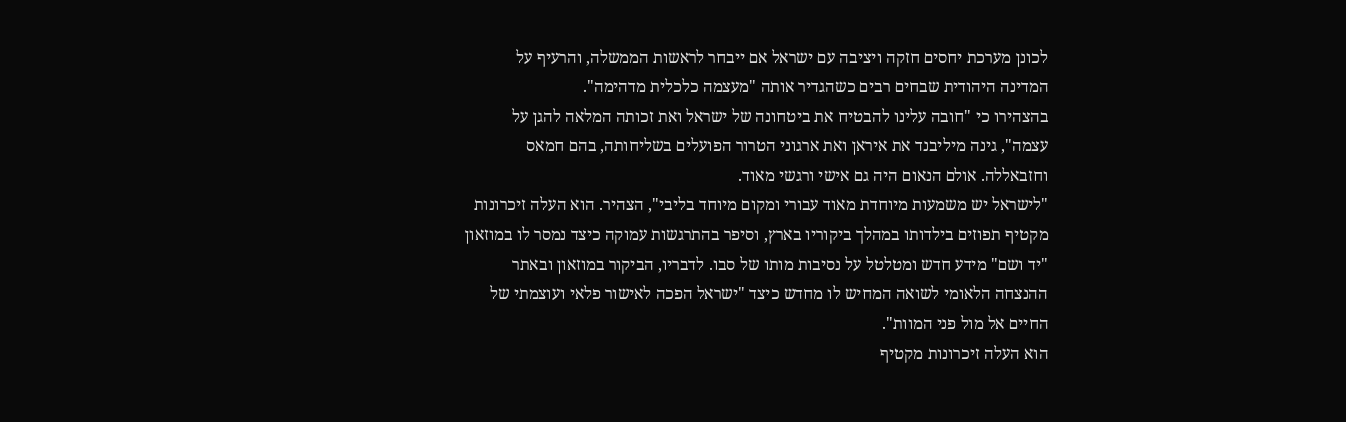לכונן מערכת יחסים חזקה ויציבה עם ישראל אם ייבחר לראשות הממשלה, והרעיף על המדינה היהודית שבחים רבים כשהגדיר אותה "מעצמה כלכלית מדהימה".
בהצהירו כי "חובה עלינו להבטיח את ביטחונה של ישראל ואת זכותה המלאה להגן על עצמה", גינה מיליבנד את איראן ואת ארגוני הטרור הפועלים בשליחותה, בהם חמאס וחזבאללה. אולם הנאום היה גם אישי ורגשי מאוד.
"לישראל יש משמעות מיוחדת מאוד עבורי ומקום מיוחד בליבי", הצהיר. הוא העלה זיכרונות מקטיף תפוזים בילדותו במהלך ביקוריו בארץ, וסיפר בהתרגשות עמוקה כיצד נמסר לו במוזאון "יד ושם" מידע חדש ומטלטל על נסיבות מותו של סבו. לדבריו, הביקור במוזאון ובאתר ההנצחה הלאומי לשואה המחיש לו מחדש כיצד "ישראל הפכה לאישור פלאי ועוצמתי של החיים אל מול פני המוות".
הוא העלה זיכרונות מקטיף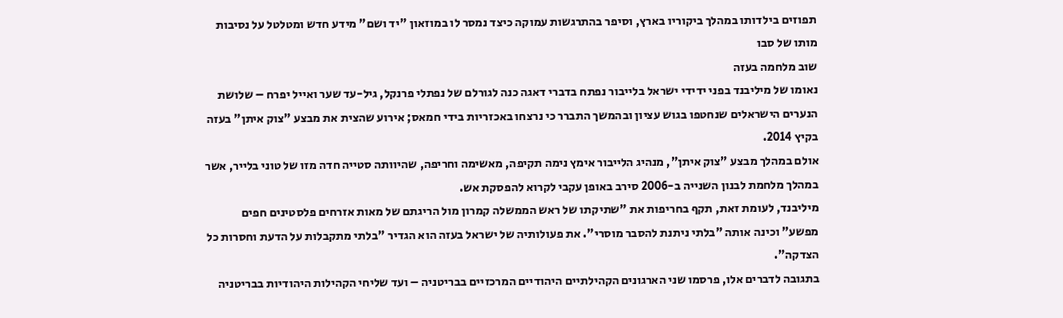תפוזים בילדותו במהלך ביקוריו בארץ, וסיפר בהתרגשות עמוקה כיצד נמסר לו במוזאון "יד ושם" מידע חדש ומטלטל על נסיבות מותו של סבו
שוב מלחמה בעזה
נאומו של מיליבנד בפני ידידי ישראל בלייבור נפתח בדברי דאגה כנה לגורלם של נפתלי פרנקל, גיל-עד שער ואייל יפרח – שלושת הנערים הישראלים שנחטפו בגוש עציון ובהמשך התברר כי נרצחו באכזריות בידי חמאס; אירוע שהצית את מבצע "צוק איתן" בעזה בקיץ 2014.
אולם במהלך מבצע "צוק איתן", מנהיג הלייבור אימץ נימה תקיפה, מאשימה וחריפה, שהיוותה סטייה חדה מזו של טוני בלייר, אשר במהלך מלחמת לבנון השנייה ב-2006 סירב באופן עקבי לקרוא להפסקת אש.
מיליבנד, לעומת זאת, תקף בחריפות את "שתיקתו של ראש הממשלה קמרון מול הריגתם של מאות אזרחים פלסטינים חפים מפשע" וכינה אותה "בלתי ניתנת להסבר מוסרי". את פעולותיה של ישראל בעזה הוא הגדיר "בלתי מתקבלות על הדעת וחסרות כל הצדקה".
בתגובה לדברים אלו, פרסמו שני הארגונים הקהילתיים היהודיים המרכזיים בבריטניה – ועד שליחי הקהילות היהודיות בבריטניה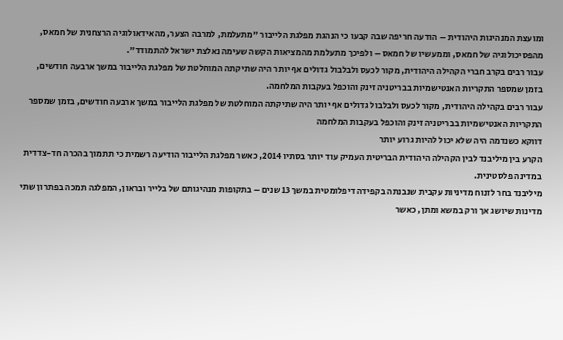ומועצת המנהיגות היהודית – הודעה חריפה שבה קבעו כי הנהגת מפלגת הלייבור "מתעלמת, למרבה הצער, מהאידאולוגיה הרצחנית של חמאס, מהפסיכולוגיה של חמאס, וממעשיו של חמאס – ולפיכך מתעלמת מהמציאות הקשה שעימה נאלצת ישראל להתמודד".
עבור רבים בקרב חברי הקהילה היהודית, מקור לכעס ולבלבול גדולים אף יותר היה שתיקתה המוחלטת של מפלגת הלייבור במשך ארבעה חודשים, בזמן שמספר התקריות האנטישמיות בבריטניה זינק והוכפל בעקבות המלחמה.
עבור רבים בקהילה היהודית, מקור לכעס ולבלבול גדולים אף יותר היה שתיקתה המוחלטת של מפלגת הלייבור במשך ארבעה חודשים, בזמן שמספר התקריות האנטישמיות בבריטניה זינק והוכפל בעקבות המלחמה
דווקא כשנדמה היה שלא יכול להיות גרוע יותר
הקרע בין מיליבנד לבין הקהילה היהודית הבריטית העמיק עוד יותר בסתיו 2014, כאשר מפלגת הלייבור הודיעה רשמית כי תתמוך בהכרה חד-צדדית במדינה פלסטינית.
מיליבנד בחר לזנוח מדיניות עקבית שנבנתה בקפידה דיפלומטית במשך 13 שנים – בתקופות מנהיגותם של בלייר ובראון, המפלגה תמכה בפתרון שתי מדינות שיושג אך ורק במשא ומתן, כאשר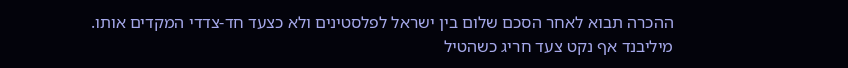ההכרה תבוא לאחר הסכם שלום בין ישראל לפלסטינים ולא כצעד חד-צדדי המקדים אותו.
מיליבנד אף נקט צעד חריג כשהטיל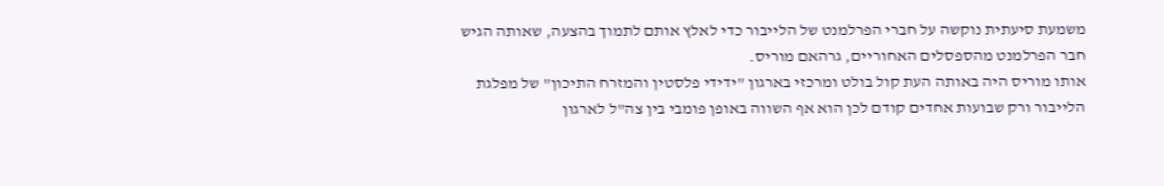משמעת סיעתית נוקשה על חברי הפרלמנט של הלייבור כדי לאלץ אותם לתמוך בהצעה, שאותה הגיש חבר הפרלמנט מהספסלים האחוריים, גרהאם מוריס.
אותו מוריס היה באותה העת קול בולט ומרכזי בארגון "ידידי פלסטין והמזרח התיכון" של מפלגת הלייבור ורק שבועות אחדים קודם לכן הוא אף השווה באופן פומבי בין צה"ל לארגון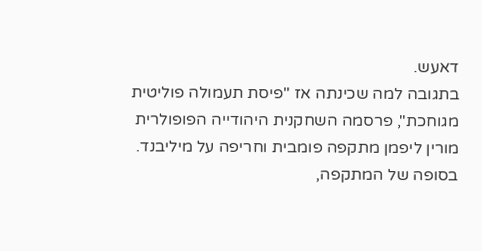דאעש.
בתגובה למה שכינתה אז "פיסת תעמולה פוליטית מגוחכת", פרסמה השחקנית היהודייה הפופולרית מורין ליפמן מתקפה פומבית וחריפה על מיליבנד. בסופה של המתקפה,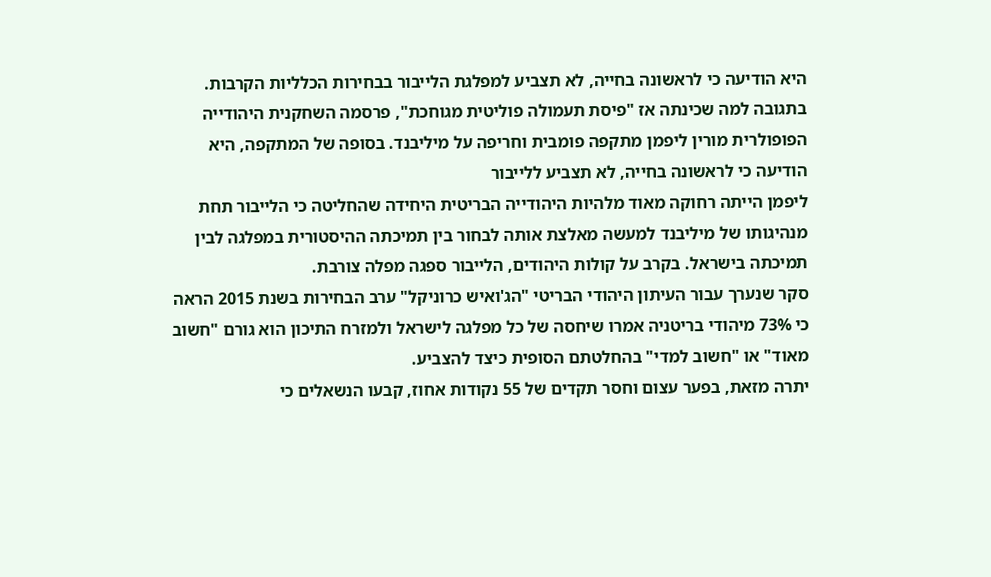היא הודיעה כי לראשונה בחייה, לא תצביע למפלגת הלייבור בבחירות הכלליות הקרבות.
בתגובה למה שכינתה אז "פיסת תעמולה פוליטית מגוחכת", פרסמה השחקנית היהודייה הפופולרית מורין ליפמן מתקפה פומבית וחריפה על מיליבנד. בסופה של המתקפה, היא הודיעה כי לראשונה בחייה, לא תצביע ללייבור
ליפמן הייתה רחוקה מאוד מלהיות היהודייה הבריטית היחידה שהחליטה כי הלייבור תחת מנהיגותו של מיליבנד למעשה מאלצת אותה לבחור בין תמיכתה ההיסטורית במפלגה לבין תמיכתה בישראל. בקרב על קולות היהודים, הלייבור ספגה מפלה צורבת.
סקר שנערך עבור העיתון היהודי הבריטי "הג'ואיש כרוניקל" ערב הבחירות בשנת 2015 הראה כי 73% מיהודי בריטניה אמרו שיחסה של כל מפלגה לישראל ולמזרח התיכון הוא גורם "חשוב מאוד" או "חשוב למדי" בהחלטתם הסופית כיצד להצביע.
יתרה מזאת, בפער עצום וחסר תקדים של 55 נקודות אחוז, קבעו הנשאלים כי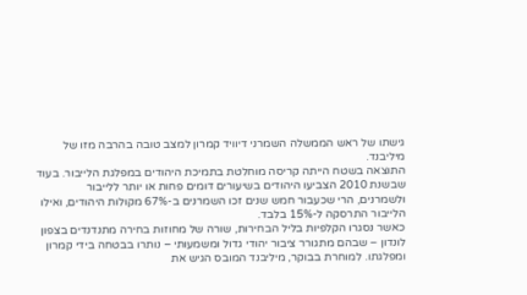גישתו של ראש הממשלה השמרני דיוויד קמרון למצב טובה בהרבה מזו של מיליבנד.
התוצאה בשטח הייתה קריסה מוחלטת בתמיכת היהודים במפלגת הלייבור. בעוד שבשנת 2010 הצביעו היהודים בשיעורים דומים פחות או יותר ללייבור ולשמרנים, הרי שכעבור חמש שנים זכו השמרנים ב-67% מקולות היהודים, ואילו הלייבור התרסקה ל-15% בלבד.
כאשר נסגרו הקלפיות בליל הבחירות, שורה של מחוזות בחירה מתנדנדים בצפון לונדון – שבהם מתגורר ציבור יהודי גדול ומשמעותי – נותרו בבטחה בידי קמרון ומפלגתו. למוחרת בבוקר, מיליבנד המובס הגיש את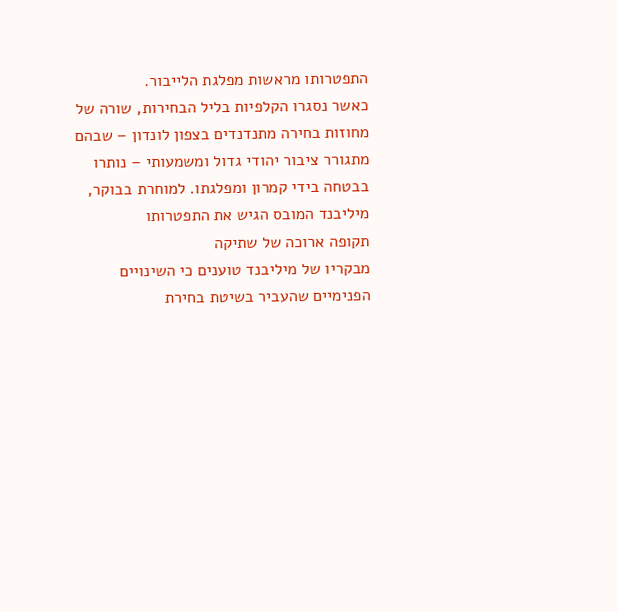התפטרותו מראשות מפלגת הלייבור.
כאשר נסגרו הקלפיות בליל הבחירות, שורה של מחוזות בחירה מתנדנדים בצפון לונדון – שבהם מתגורר ציבור יהודי גדול ומשמעותי – נותרו בבטחה בידי קמרון ומפלגתו. למוחרת בבוקר, מיליבנד המובס הגיש את התפטרותו
תקופה ארוכה של שתיקה
מבקריו של מיליבנד טוענים כי השינויים הפנימיים שהעביר בשיטת בחירת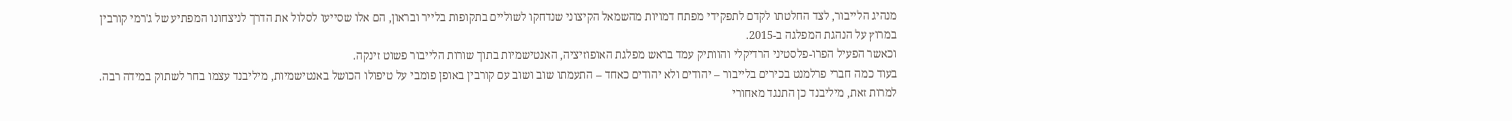מנהיג הלייבור, לצד החלטתו לקדם לתפקידי מפתח דמויות מהשמאל הקיצוני שנדחקו לשוליים בתקופות בלייר ובראון, הם אלו שסייעו לסלול את הדרך לניצחונו המפתיע של ג'רמי קורבין במרוץ על הנהגת המפלגה ב-2015.
וכאשר הפעיל הפרו-פלסטיני הרדיקלי והוותיק עמד בראש מפלגת האופוזיציה, האנטישמיות בתוך שורות הלייבור פשוט זינקה.
בעוד כמה חברי פרלמנט בכירים בלייבור – יהודים ולא יהודים כאחד – התעמתו שוב ושוב עם קורבין באופן פומבי על טיפולו הכושל באנטישמיות, מיליבנד עצמו בחר לשתוק במידה רבה.
למרות זאת, מיליבנד כן התנגד מאחורי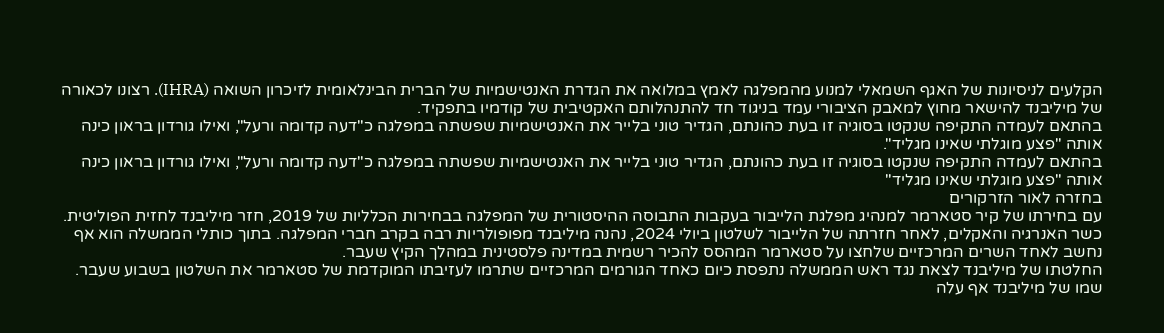הקלעים לניסיונות של האגף השמאלי למנוע מהמפלגה לאמץ במלואה את הגדרת האנטישמיות של הברית הבינלאומית לזיכרון השואה (IHRA). רצונו לכאורה של מיליבנד להישאר מחוץ למאבק הציבורי עמד בניגוד חד להתנהלותם האקטיבית של קודמיו בתפקיד.
בהתאם לעמדה התקיפה שנקטו בסוגיה זו בעת כהונתם, הגדיר טוני בלייר את האנטישמיות שפשתה במפלגה כ"דעה קדומה ורעל", ואילו גורדון בראון כינה אותה "פצע מוגלתי שאינו מגליד".
בהתאם לעמדה התקיפה שנקטו בסוגיה זו בעת כהונתם, הגדיר טוני בלייר את האנטישמיות שפשתה במפלגה כ"דעה קדומה ורעל", ואילו גורדון בראון כינה אותה "פצע מוגלתי שאינו מגליד"
בחזרה לאור הזרקורים
עם בחירתו של קיר סטארמר למנהיג מפלגת הלייבור בעקבות התבוסה ההיסטורית של המפלגה בבחירות הכלליות של 2019, חזר מיליבנד לחזית הפוליטית.
כשר האנרגיה והאקלים, לאחר חזרתה של הלייבור לשלטון ביולי 2024, נהנה מיליבנד מפופולריות רבה בקרב חברי המפלגה. בתוך כותלי הממשלה הוא אף נחשב לאחד השרים המרכזיים שלחצו על סטארמר המהסס להכיר רשמית במדינה פלסטינית במהלך הקיץ שעבר.
החלטתו של מיליבנד לצאת נגד ראש הממשלה נתפסת כיום כאחד הגורמים המרכזיים שתרמו לעזיבתו המוקדמת של סטארמר את השלטון בשבוע שעבר. שמו של מיליבנד אף עלה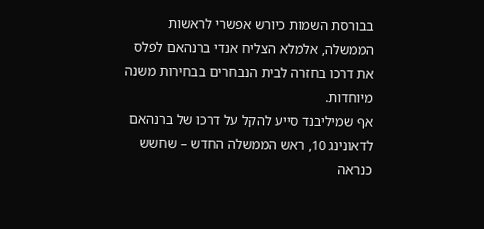בבורסת השמות כיורש אפשרי לראשות הממשלה, אלמלא הצליח אנדי ברנהאם לפלס את דרכו בחזרה לבית הנבחרים בבחירות משנה מיוחדות.
אף שמיליבנד סייע להקל על דרכו של ברנהאם לדאונינג 10, ראש הממשלה החדש – שחשש כנראה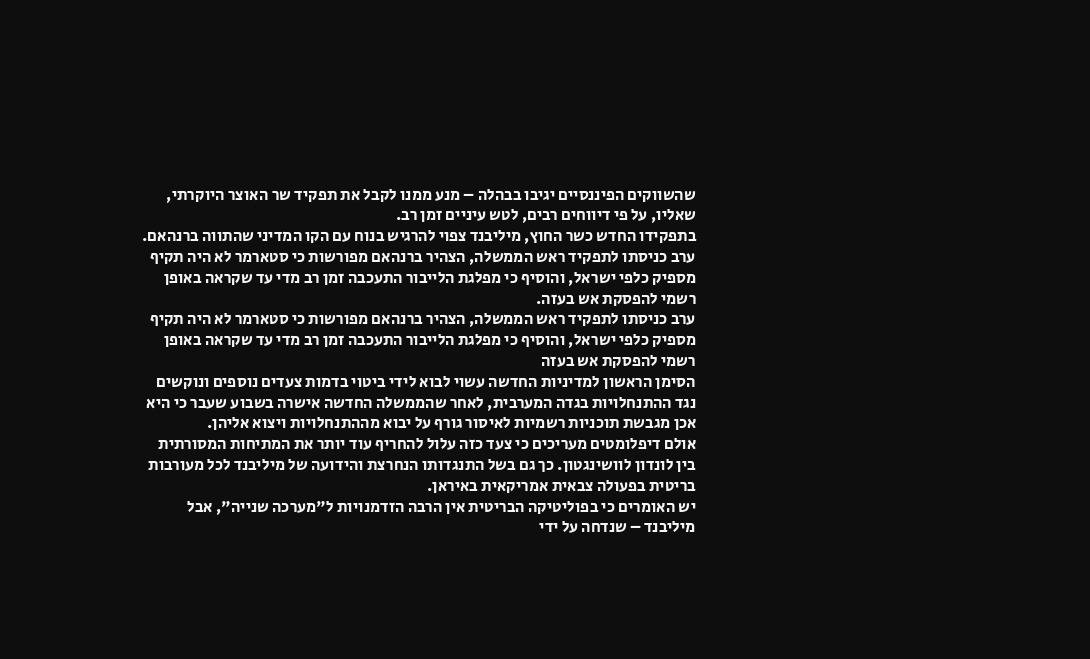שהשווקים הפיננסיים יגיבו בבהלה – מנע ממנו לקבל את תפקיד שר האוצר היוקרתי, שאליו, על פי דיווחים רבים, לטש עיניים זמן רב.
בתפקידו החדש כשר החוץ, מיליבנד צפוי להרגיש בנוח עם הקו המדיני שהתווה ברנהאם. ערב כניסתו לתפקיד ראש הממשלה, הצהיר ברנהאם מפורשות כי סטארמר לא היה תקיף מספיק כלפי ישראל, והוסיף כי מפלגת הלייבור התעכבה זמן רב מדי עד שקראה באופן רשמי להפסקת אש בעזה.
ערב כניסתו לתפקיד ראש הממשלה, הצהיר ברנהאם מפורשות כי סטארמר לא היה תקיף מספיק כלפי ישראל, והוסיף כי מפלגת הלייבור התעכבה זמן רב מדי עד שקראה באופן רשמי להפסקת אש בעזה
הסימן הראשון למדיניות החדשה עשוי לבוא לידי ביטוי בדמות צעדים נוספים ונוקשים נגד ההתנחלויות בגדה המערבית, לאחר שהממשלה החדשה אישרה בשבוע שעבר כי היא אכן מגבשת תוכניות רשמיות לאיסור גורף על יבוא מההתנחלויות ויצוא אליהן.
אולם דיפלומטים מעריכים כי צעד כזה עלול להחריף עוד יותר את המתיחות המסורתית בין לונדון לוושינגטון. כך גם בשל התנגדותו הנחרצת והידועה של מיליבנד לכל מעורבות בריטית בפעולה צבאית אמריקאית באיראן.
יש האומרים כי בפוליטיקה הבריטית אין הרבה הזדמנויות ל"מערכה שנייה", אבל מיליבנד – שנדחה על ידי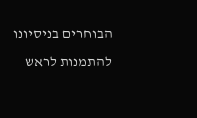הבוחרים בניסיונו להתמנות לראש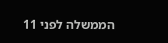הממשלה לפני 11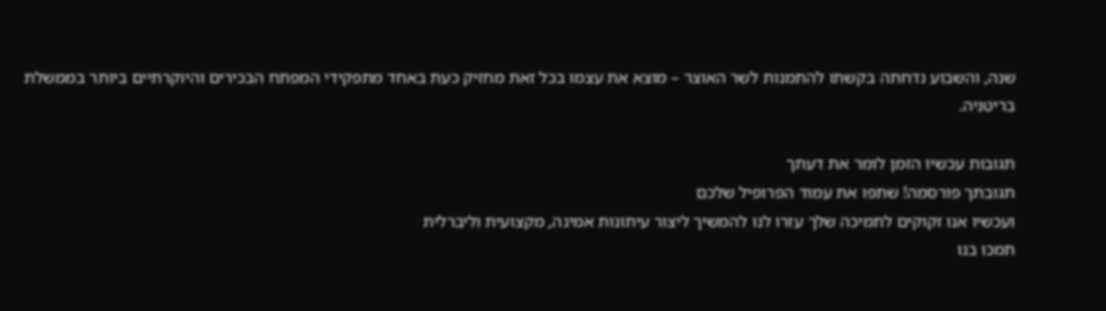שנה, והשבוע נדחתה בקשתו להתמנות לשר האוצר – מוצא את עצמו בכל זאת מחזיק כעת באחד מתפקידי המפתח הבכירים והיוקרתיים ביותר בממשלת בריטניה.

תגובות עכשיו הזמן לומר את דעתך
תגובתך פורסמה! שתפו את עמוד הפרופיל שלכם
ועכשיו אנו זקוקים לתמיכה שלך עזרו לנו להמשיך ליצור עיתונות אמינה, מקצועית וליברלית
תמכו בנו